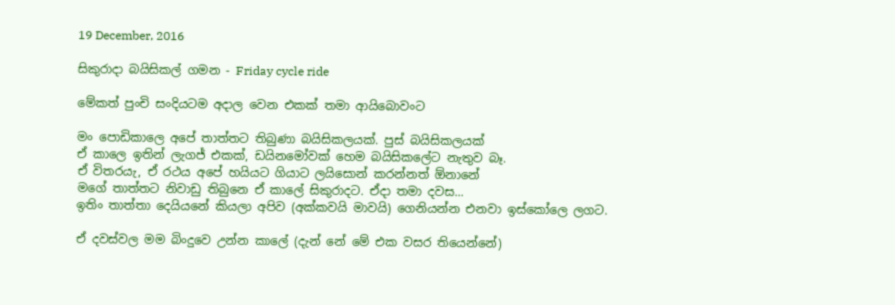19 December, 2016

සිකුරාදා බයිසිකල් ගමන - Friday cycle ride

මේකත් පුංචි සංදියටම අදාල වෙන එකක් තමා ආයිබොවංට

මං පොඩිකාලෙ අපේ තාත්තට තිබුණා බයිසිකලයක්. පුස් බයිසිකලයක්
ඒ කාලෙ ඉතින් ලැගජ් එකක්, ඩයිනමෝවක් හෙම බයිසිකලේට නැතුව බෑ.
ඒ විතරයැ, ඒ රථය අපේ හයියට ගියාට ලයිසොන් කරන්නත් ඕනානේ
මගේ තාත්තට නිවාඩු තිබුනෙ ඒ කාලේ සිකුරාදට. ඒදා තමා දවස...
ඉතිං තාත්තා දෙයියනේ කියලා අපිව (අක්කවයි මාවයි) ගෙනියන්න එනවා ඉස්කෝලෙ ලගට.

ඒ දවස්වල මම බිංදුවෙ උන්න කාලේ (දැන් නේ මේ එක වසර තියෙන්නේ)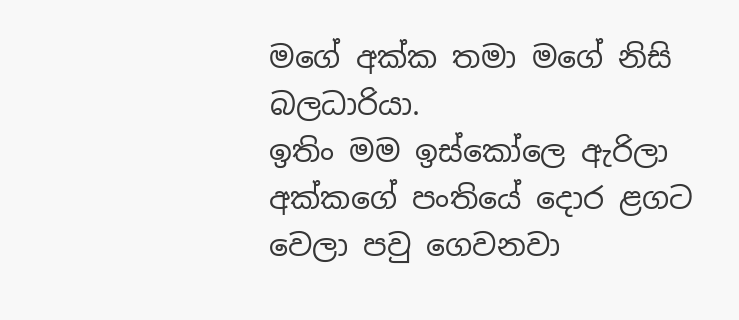මගේ අක්ක තමා මගේ නිසි බලධාරියා.
ඉතිං මම ඉස්කෝලෙ ඇරිලා අක්කගේ පංතියේ දොර ළගට වෙලා පවු ගෙවනවා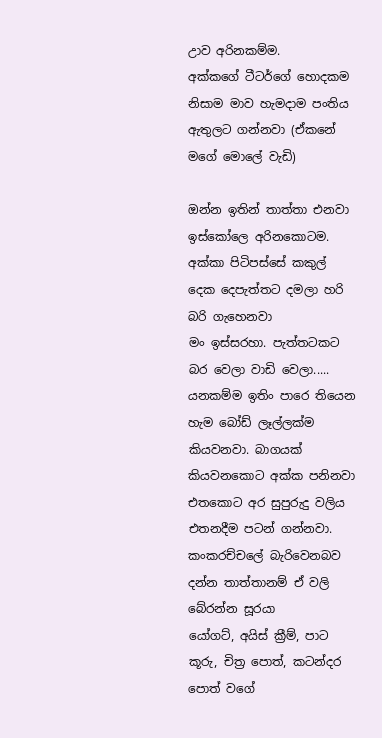උාව අරිනකම්ම.
අක්කගේ ටීටර්ගේ හොදකම නිසාම මාව හැමදාම පංතිය ඇතුලට ගන්නවා (ඒකනේ මගේ මොලේ වැඩි)

ඔන්න ඉතින් තාත්තා එනවා ඉස්කෝලෙ අරිනකොටම.
අක්කා පිටිපස්සේ කකුල් දෙක දෙපැත්තට දමලා හරි බරි ගැහෙනවා
මං ඉස්සරහා. පැත්තටකට බර වෙලා වාඩි වෙලා.....
යනකම්ම ඉතිං පාරෙ තියෙන හැම බෝඩ් ලෑල්ලක්ම කියවනවා. බාගයක් කියවනකොට අක්ක පනිනවා
එතකොට අර සුපුරුදු වලිය එතනදීම පටන් ගන්නවා.
කංකරච්චලේ බැරිවෙනබව දන්න තාත්තානම් ඒ වලි බේරන්න සූරයා
යෝගට්, අයිස් ක්‍රීම්, පාට කූරු, චිත්‍ර පොත්, කටන්දර පොත් වගේ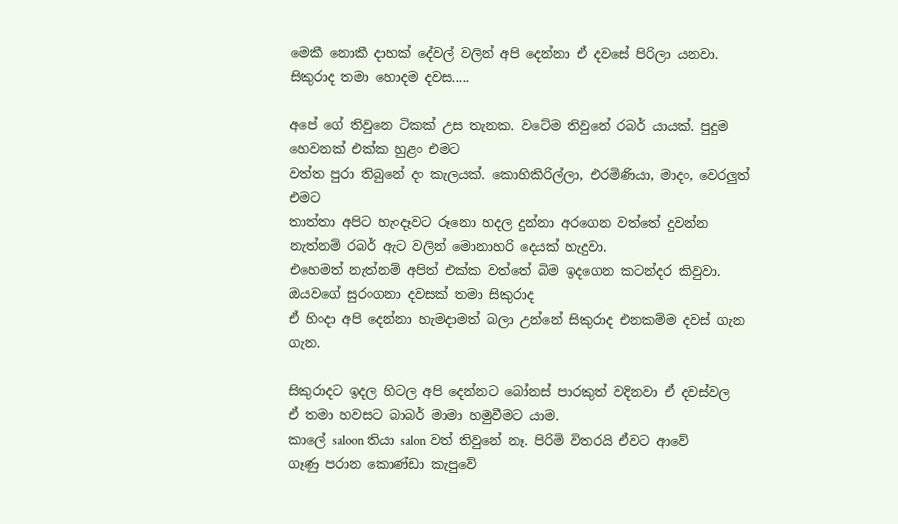මෙකී නොකී දාහක් දේවල් වලින් අපි දෙන්නා ඒ දවසේ පිරිලා යනවා.
සිකුරාද තමා හොදම දවස.....

අපේ ගේ තිවුනෙ ටිකක් උස තැනක. වටේම තිවුනේ රබර් යායක්. පුදුම හෙවනක් එක්ක හුළං එමට
වත්ත පුරා තිබුනේ දං කැලයක්. කොහිකිරිල්ලා, එරමිණියා, මාදං, වෙරලුත් එමට
තාත්තා අපිට හැංදෑවට රූනො හදල දුන්නා අරගෙන වත්තේ දුවන්න
නැත්නම් රබර් ඇට වලින් මොනාහරි දෙයක් හැදුවා.
එහෙමත් නැත්නම් අපිත් එක්ක වත්තේ බිම ඉදගෙන කටන්දර කිවුවා.
ඔයවගේ සුරංගනා දවසක් තමා සිකුරාද
ඒ හිංදා අපි දෙන්නා හැමදාමත් බලා උන්නේ සිකුරාද එනකම්ම දවස් ගැන ගැන.

සිකුරාදට ඉදල හිටල අපි දෙන්නට බෝනස් පාරකුත් වදිනවා ඒ දවස්වල
ඒ තමා හවසට බාබර් මාමා හමුවීමට යාම.
කාලේ saloon තියා salon වත් තිවුනේ නෑ. පිරිමි විතරයි ඒවට ආවේ
ගෑණු පරාන කොණ්ඩා කැපුවේ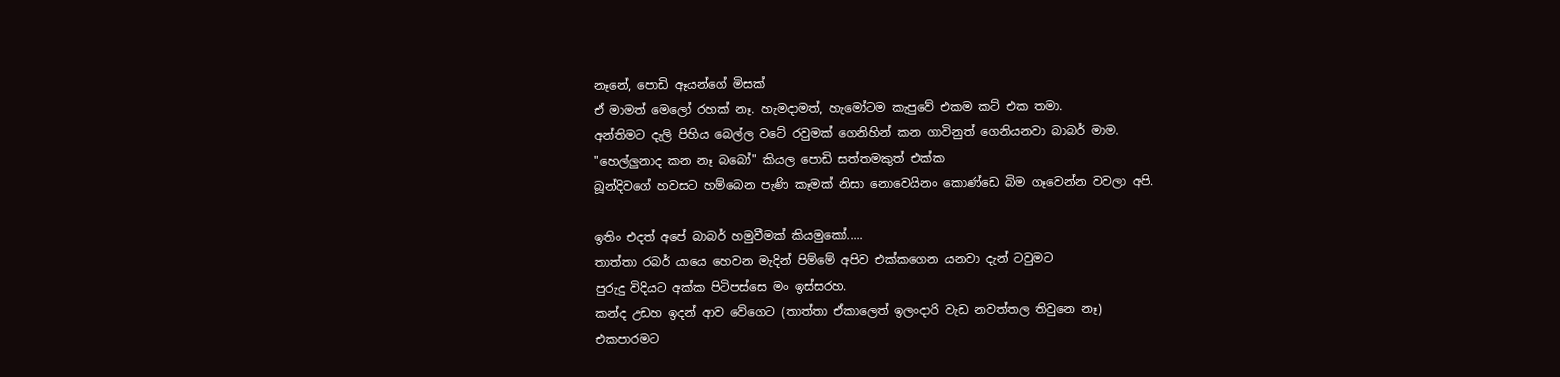නෑනේ, පොඩි ඈයන්ගේ මිසක්
ඒ මාමත් මෙලෝ රහක් නෑ. හැමදාමත්, හැමෝටම කැපුවේ එකම කට් එක තමා.
අන්තිමට දැලි පිහිය බෙල්ල වටේ රවුමක් ගෙනිහින් කන ගාවිනුත් ගෙනියනවා බාබර් මාම.
"හෙල්ලුනාද කන නෑ බබෝ" කියල පොඩි සත්තමකුත් එක්ක
බූන්දිවගේ හවසට හම්බෙන පැණි කෑමක් නිසා නොවෙයිනං කොණ්ඩෙ බිම ගෑවෙන්න වවලා අපි.

ඉතිං එදත් අපේ බාබර් හමුවීමක් කියමුකෝ.....
තාත්තා රබර් යායෙ හෙවන මැදින් පිම්මේ අපිව එක්කගෙන යනවා දැන් ටවුමට
පුරුදු විදියට අක්ක පිටිපස්සෙ මං ඉස්සරහ.
කන්ද උඩහ ඉදන් ආව වේගෙට (තාත්තා ඒකාලෙත් ඉලංදාරි වැඩ නවත්තල තිවුනෙ නෑ)
එකපාරමට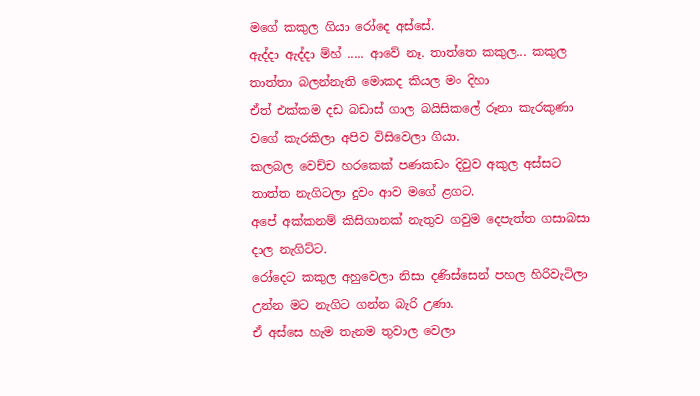මගේ කකුල ගියා රෝදෙ අස්සේ.
ඇද්දා ඇද්දා ම්හ් ..... ආවේ නෑ. තාත්තෙ කකුල... කකුල
තාත්තා බලන්නැති මොකද කියල මං දිහා
ඒත් එක්කම දඩ බඩාස් ගාල බයිසිකලේ රූනා කැරකුණා වගේ කැරකිලා අපිව විසිවෙලා ගියා.
කලබල වෙච්ච හරකෙක් පණකඩං දිවුව අකුල අස්සට
තාත්ත නැගිටලා දුවං ආව මගේ ළගට.
අපේ අක්කනම් කිසිගානක් නැතුව ගවුම දෙපැත්ත ගසාබසා දාල නැගිට්ට.
රෝදෙට කකුල අහුවෙලා නිසා දණිස්සෙන් පහල හිරිවැටිලා උන්න මට නැගිට ගන්න බැරි උණා.
ඒ අස්සෙ හැම තැනම තුවාල වෙලා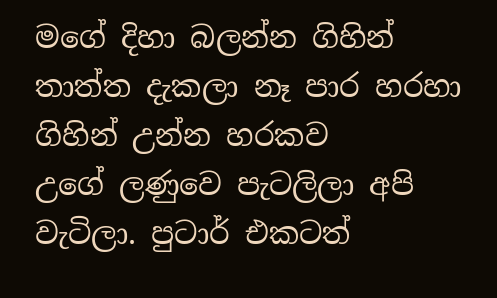මගේ දිහා බලන්න ගිහින් තාත්ත දැකලා නෑ පාර හරහා ගිහින් උන්න හරකව
උගේ ලණුවෙ පැටලිලා අපි වැටිලා. පුටාර් එකටත්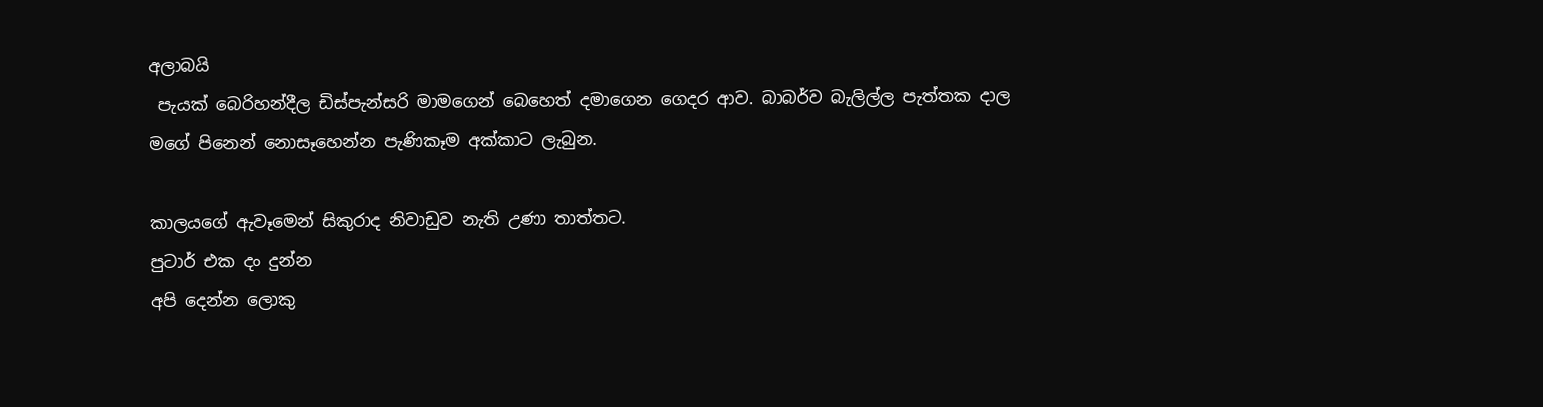අලාබයි
 පැයක් බෙරිහන්දීල ඩිස්පැන්සරි මාමගෙන් බෙහෙත් දමාගෙන ගෙදර ආව. බාබර්ව බැලිල්ල පැත්තක දාල
මගේ පිනෙන් නොසෑහෙන්න පැණිකෑම අක්කාට ලැබුන.

කාලයගේ ඇවෑමෙන් සිකුරාද නිවාඩුව නැති උණා තාත්තට.
පුටාර් එක දං දුන්න
අපි දෙන්න ලොකු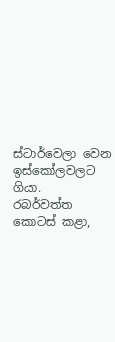ස්ටාර්වෙලා වෙන ඉස්කෝලවලට ගියා.
රබර්වත්ත කොටස් කළා,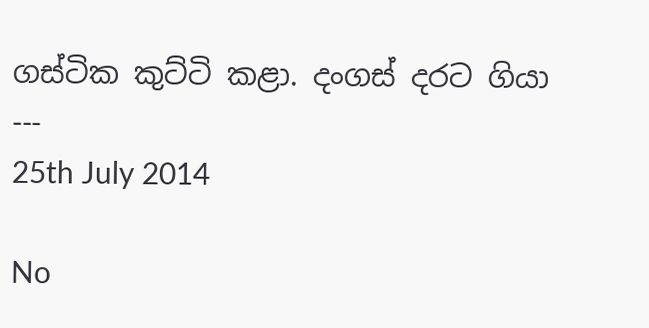ගස්ටික කුට්ටි කළා. දංගස් දරට ගියා
---
25th July 2014

No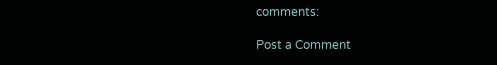comments:

Post a Comment